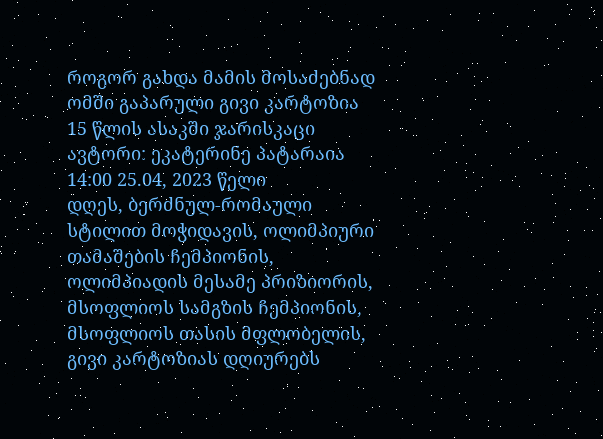როგორ გახდა მამის მოსაძებნად ომში გაპარული გივი კარტოზია 15 წლის ასაკში ჯარისკაცი
ავტორი: ეკატერინე პატარაია 14:00 25.04, 2023 წელი
დღეს, ბერძნულ-რომაული სტილით მოჭიდავის, ოლიმპიური თამაშების ჩემპიონის, ოლიმპიადის მესამე პრიზიორის, მსოფლიოს სამგზის ჩემპიონის, მსოფლიოს თასის მფლობელის, გივი კარტოზიას დღიურებს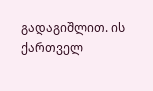გადაგიშლით. ის ქართველ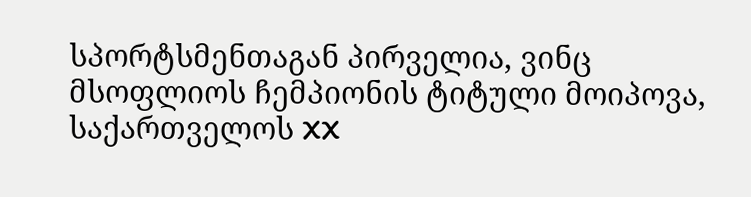სპორტსმენთაგან პირველია, ვინც მსოფლიოს ჩემპიონის ტიტული მოიპოვა, საქართველოს XX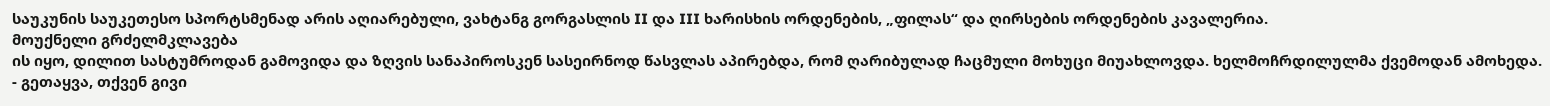საუკუნის საუკეთესო სპორტსმენად არის აღიარებული, ვახტანგ გორგასლის II და III ხარისხის ორდენების, „ფილას“ და ღირსების ორდენების კავალერია.
მოუქნელი გრძელმკლავება
ის იყო, დილით სასტუმროდან გამოვიდა და ზღვის სანაპიროსკენ სასეირნოდ წასვლას აპირებდა, რომ ღარიბულად ჩაცმული მოხუცი მიუახლოვდა. ხელმოჩრდილულმა ქვემოდან ამოხედა.
- გეთაყვა, თქვენ გივი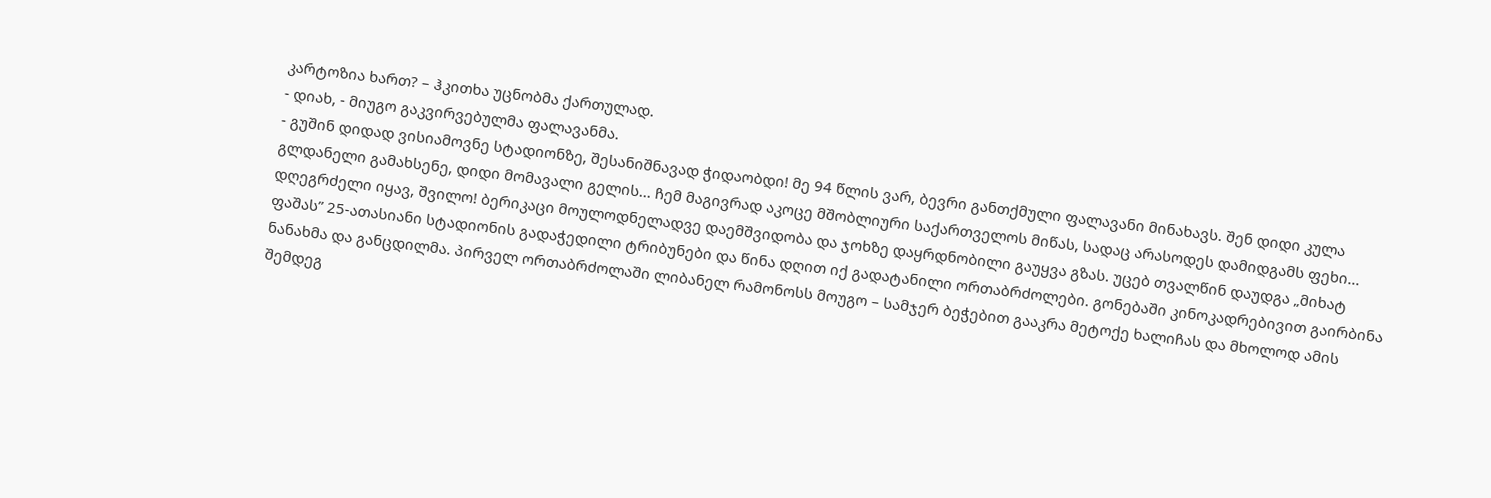კარტოზია ხართ? – ჰკითხა უცნობმა ქართულად.
- დიახ, - მიუგო გაკვირვებულმა ფალავანმა.
- გუშინ დიდად ვისიამოვნე სტადიონზე, შესანიშნავად ჭიდაობდი! მე 94 წლის ვარ, ბევრი განთქმული ფალავანი მინახავს. შენ დიდი კულა გლდანელი გამახსენე, დიდი მომავალი გელის... ჩემ მაგივრად აკოცე მშობლიური საქართველოს მიწას, სადაც არასოდეს დამიდგამს ფეხი... დღეგრძელი იყავ, შვილო! ბერიკაცი მოულოდნელადვე დაემშვიდობა და ჯოხზე დაყრდნობილი გაუყვა გზას. უცებ თვალწინ დაუდგა „მიხატ ფაშას” 25-ათასიანი სტადიონის გადაჭედილი ტრიბუნები და წინა დღით იქ გადატანილი ორთაბრძოლები. გონებაში კინოკადრებივით გაირბინა ნანახმა და განცდილმა. პირველ ორთაბრძოლაში ლიბანელ რამონოსს მოუგო – სამჯერ ბეჭებით გააკრა მეტოქე ხალიჩას და მხოლოდ ამის შემდეგ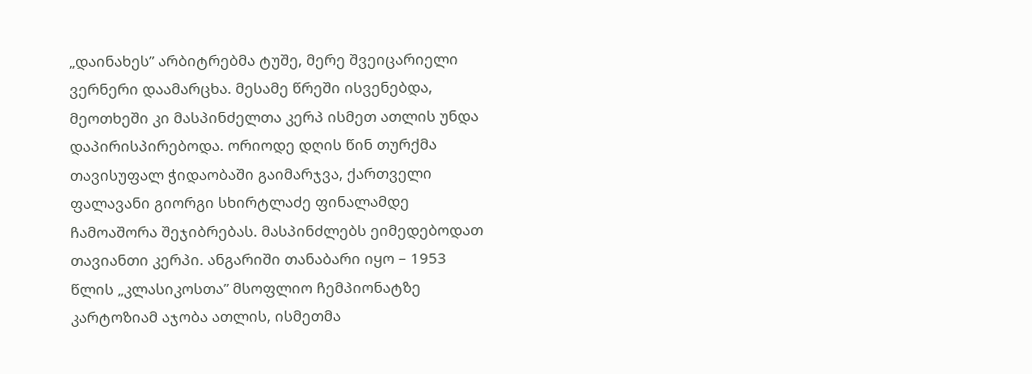„დაინახეს” არბიტრებმა ტუშე, მერე შვეიცარიელი ვერნერი დაამარცხა. მესამე წრეში ისვენებდა, მეოთხეში კი მასპინძელთა კერპ ისმეთ ათლის უნდა დაპირისპირებოდა. ორიოდე დღის წინ თურქმა თავისუფალ ჭიდაობაში გაიმარჯვა, ქართველი ფალავანი გიორგი სხირტლაძე ფინალამდე ჩამოაშორა შეჯიბრებას. მასპინძლებს ეიმედებოდათ თავიანთი კერპი. ანგარიში თანაბარი იყო – 1953 წლის „კლასიკოსთა” მსოფლიო ჩემპიონატზე კარტოზიამ აჯობა ათლის, ისმეთმა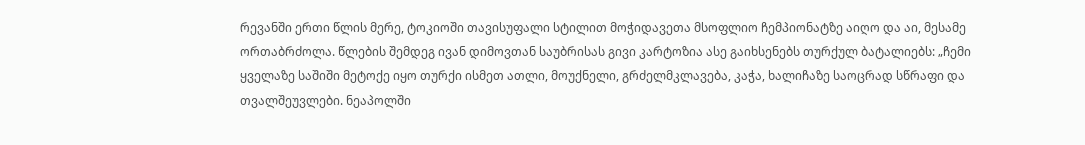რევანში ერთი წლის მერე, ტოკიოში თავისუფალი სტილით მოჭიდავეთა მსოფლიო ჩემპიონატზე აიღო და აი, მესამე ორთაბრძოლა. წლების შემდეგ ივან დიმოვთან საუბრისას გივი კარტოზია ასე გაიხსენებს თურქულ ბატალიებს: „ჩემი ყველაზე საშიში მეტოქე იყო თურქი ისმეთ ათლი, მოუქნელი, გრძელმკლავება, კაჭა, ხალიჩაზე საოცრად სწრაფი და თვალშეუვლები. ნეაპოლში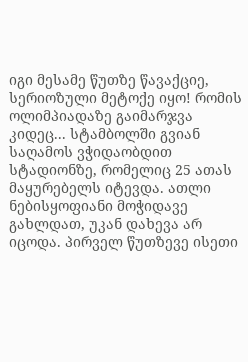იგი მესამე წუთზე წავაქციე, სერიოზული მეტოქე იყო! რომის ოლიმპიადაზე გაიმარჯვა კიდეც... სტამბოლში გვიან საღამოს ვჭიდაობდით სტადიონზე, რომელიც 25 ათას მაყურებელს იტევდა. ათლი ნებისყოფიანი მოჭიდავე გახლდათ, უკან დახევა არ იცოდა. პირველ წუთზევე ისეთი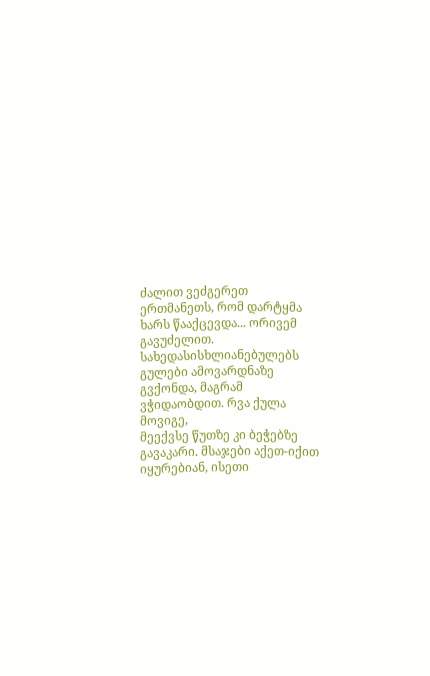ძალით ვეძგერეთ ერთმანეთს, რომ დარტყმა ხარს წააქცევდა... ორივემ გავუძელით. სახედასისხლიანებულებს გულები ამოვარდნაზე გვქონდა, მაგრამ ვჭიდაობდით. რვა ქულა მოვიგე,
მეექვსე წუთზე კი ბეჭებზე გავაკარი. მსაჯები აქეთ-იქით იყურებიან, ისეთი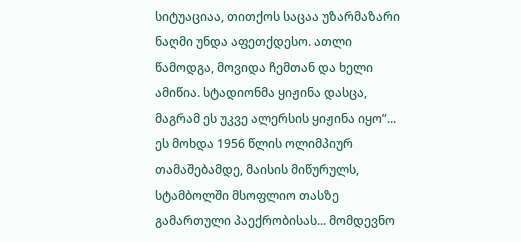სიტუაციაა, თითქოს საცაა უზარმაზარი ნაღმი უნდა აფეთქდესო. ათლი წამოდგა, მოვიდა ჩემთან და ხელი ამიწია. სტადიონმა ყიჟინა დასცა, მაგრამ ეს უკვე ალერსის ყიჟინა იყო”... ეს მოხდა 1956 წლის ოლიმპიურ თამაშებამდე, მაისის მიწურულს, სტამბოლში მსოფლიო თასზე გამართული პაექრობისას... მომდევნო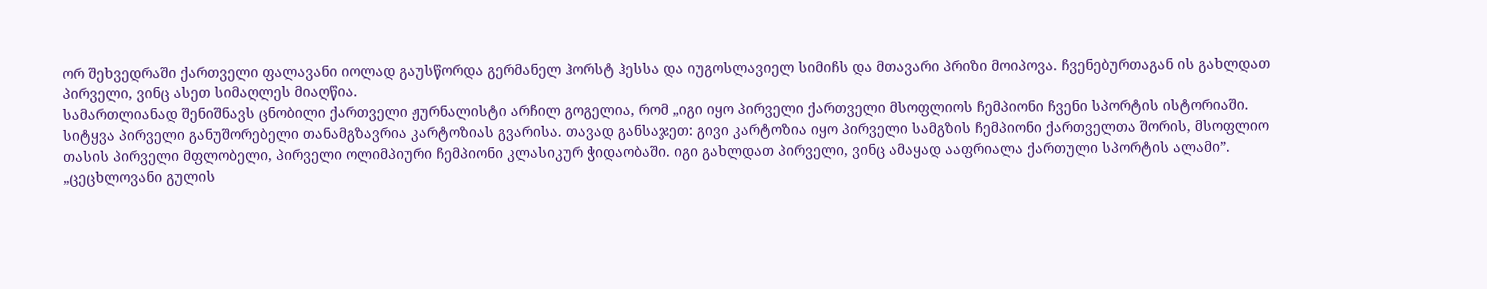ორ შეხვედრაში ქართველი ფალავანი იოლად გაუსწორდა გერმანელ ჰორსტ ჰესსა და იუგოსლავიელ სიმიჩს და მთავარი პრიზი მოიპოვა. ჩვენებურთაგან ის გახლდათ პირველი, ვინც ასეთ სიმაღლეს მიაღწია.
სამართლიანად შენიშნავს ცნობილი ქართველი ჟურნალისტი არჩილ გოგელია, რომ „იგი იყო პირველი ქართველი მსოფლიოს ჩემპიონი ჩვენი სპორტის ისტორიაში. სიტყვა პირველი განუშორებელი თანამგზავრია კარტოზიას გვარისა. თავად განსაჯეთ: გივი კარტოზია იყო პირველი სამგზის ჩემპიონი ქართველთა შორის, მსოფლიო თასის პირველი მფლობელი, პირველი ოლიმპიური ჩემპიონი კლასიკურ ჭიდაობაში. იგი გახლდათ პირველი, ვინც ამაყად ააფრიალა ქართული სპორტის ალამი”.
„ცეცხლოვანი გულის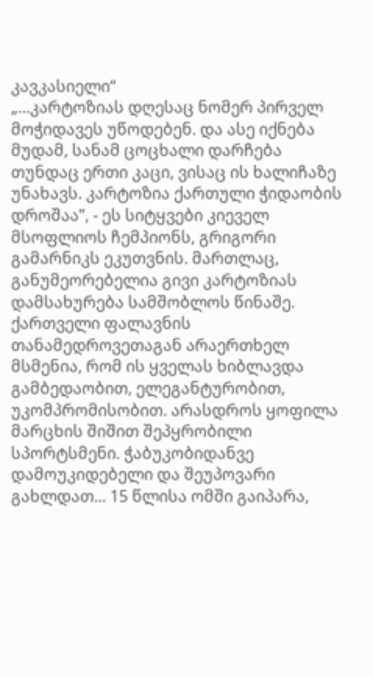კავკასიელი“
„...კარტოზიას დღესაც ნომერ პირველ მოჭიდავეს უწოდებენ. და ასე იქნება მუდამ, სანამ ცოცხალი დარჩება თუნდაც ერთი კაცი, ვისაც ის ხალიჩაზე უნახავს. კარტოზია ქართული ჭიდაობის დროშაა”, - ეს სიტყვები კიეველ მსოფლიოს ჩემპიონს, გრიგორი გამარნიკს ეკუთვნის. მართლაც, განუმეორებელია გივი კარტოზიას დამსახურება სამშობლოს წინაშე. ქართველი ფალავნის თანამედროვეთაგან არაერთხელ მსმენია, რომ ის ყველას ხიბლავდა გამბედაობით, ელეგანტურობით, უკომპრომისობით. არასდროს ყოფილა მარცხის შიშით შეპყრობილი სპორტსმენი. ჭაბუკობიდანვე დამოუკიდებელი და შეუპოვარი გახლდათ... 15 წლისა ომში გაიპარა,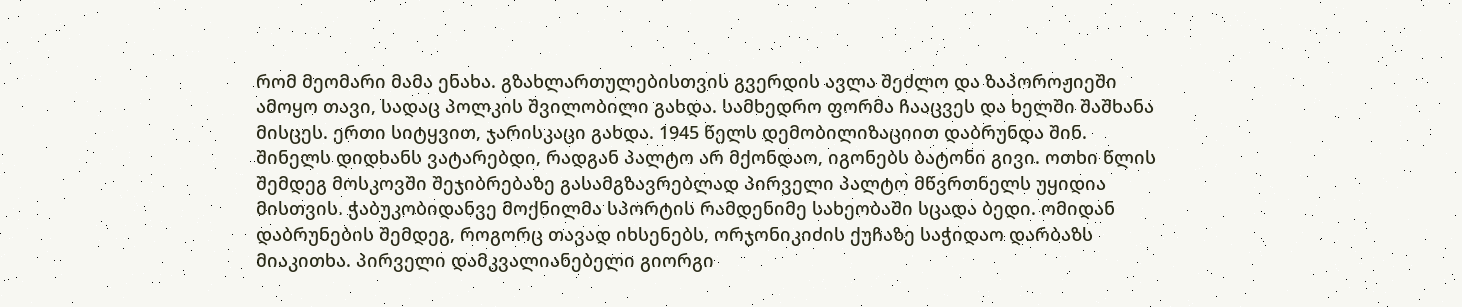რომ მეომარი მამა ენახა. გზახლართულებისთვის გვერდის ავლა შეძლო და ზაპოროჟიეში ამოყო თავი, სადაც პოლკის შვილობილი გახდა. სამხედრო ფორმა ჩააცვეს და ხელში შაშხანა მისცეს. ერთი სიტყვით, ჯარისკაცი გახდა. 1945 წელს დემობილიზაციით დაბრუნდა შინ. შინელს დიდხანს ვატარებდი, რადგან პალტო არ მქონდაო, იგონებს ბატონი გივი. ოთხი წლის შემდეგ მოსკოვში შეჯიბრებაზე გასამგზავრებლად პირველი პალტო მწვრთნელს უყიდია მისთვის. ჭაბუკობიდანვე მოქნილმა სპორტის რამდენიმე სახეობაში სცადა ბედი. ომიდან დაბრუნების შემდეგ, როგორც თავად იხსენებს, ორჯონიკიძის ქუჩაზე საჭიდაო დარბაზს მიაკითხა. პირველი დამკვალიანებელი გიორგი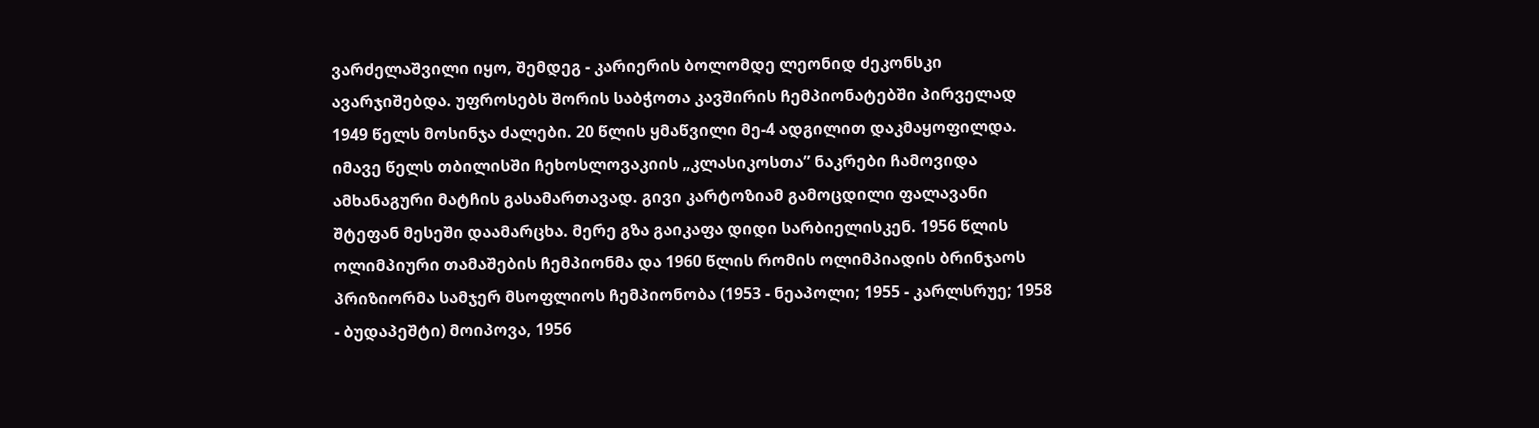ვარძელაშვილი იყო, შემდეგ - კარიერის ბოლომდე ლეონიდ ძეკონსკი ავარჯიშებდა. უფროსებს შორის საბჭოთა კავშირის ჩემპიონატებში პირველად 1949 წელს მოსინჯა ძალები. 20 წლის ყმაწვილი მე-4 ადგილით დაკმაყოფილდა.
იმავე წელს თბილისში ჩეხოსლოვაკიის „კლასიკოსთა” ნაკრები ჩამოვიდა ამხანაგური მატჩის გასამართავად. გივი კარტოზიამ გამოცდილი ფალავანი შტეფან მესეში დაამარცხა. მერე გზა გაიკაფა დიდი სარბიელისკენ. 1956 წლის ოლიმპიური თამაშების ჩემპიონმა და 1960 წლის რომის ოლიმპიადის ბრინჯაოს პრიზიორმა სამჯერ მსოფლიოს ჩემპიონობა (1953 - ნეაპოლი; 1955 - კარლსრუე; 1958 - ბუდაპეშტი) მოიპოვა, 1956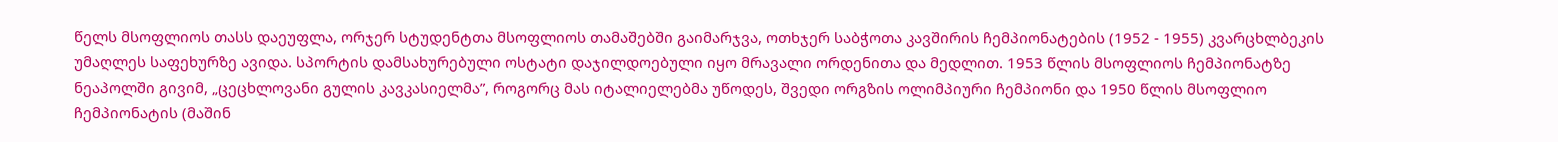წელს მსოფლიოს თასს დაეუფლა, ორჯერ სტუდენტთა მსოფლიოს თამაშებში გაიმარჯვა, ოთხჯერ საბჭოთა კავშირის ჩემპიონატების (1952 - 1955) კვარცხლბეკის უმაღლეს საფეხურზე ავიდა. სპორტის დამსახურებული ოსტატი დაჯილდოებული იყო მრავალი ორდენითა და მედლით. 1953 წლის მსოფლიოს ჩემპიონატზე ნეაპოლში გივიმ, „ცეცხლოვანი გულის კავკასიელმა”, როგორც მას იტალიელებმა უწოდეს, შვედი ორგზის ოლიმპიური ჩემპიონი და 1950 წლის მსოფლიო ჩემპიონატის (მაშინ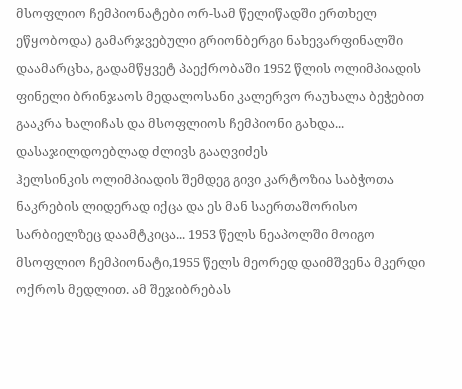მსოფლიო ჩემპიონატები ორ-სამ წელიწადში ერთხელ ეწყობოდა) გამარჯვებული გრიონბერგი ნახევარფინალში დაამარცხა, გადამწყვეტ პაექრობაში 1952 წლის ოლიმპიადის ფინელი ბრინჯაოს მედალოსანი კალერვო რაუხალა ბეჭებით გააკრა ხალიჩას და მსოფლიოს ჩემპიონი გახდა...
დასაჯილდოებლად ძლივს გააღვიძეს
ჰელსინკის ოლიმპიადის შემდეგ გივი კარტოზია საბჭოთა ნაკრების ლიდერად იქცა და ეს მან საერთაშორისო სარბიელზეც დაამტკიცა... 1953 წელს ნეაპოლში მოიგო მსოფლიო ჩემპიონატი,1955 წელს მეორედ დაიმშვენა მკერდი ოქროს მედლით. ამ შეჯიბრებას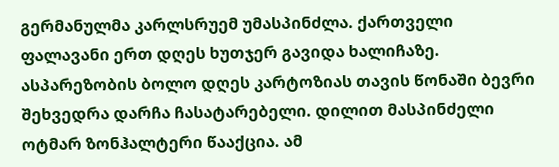გერმანულმა კარლსრუემ უმასპინძლა. ქართველი ფალავანი ერთ დღეს ხუთჯერ გავიდა ხალიჩაზე. ასპარეზობის ბოლო დღეს კარტოზიას თავის წონაში ბევრი შეხვედრა დარჩა ჩასატარებელი. დილით მასპინძელი ოტმარ ზონჰალტერი წააქცია. ამ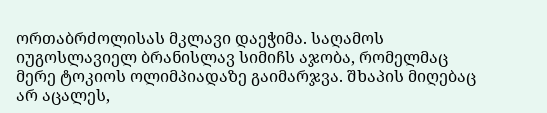ორთაბრძოლისას მკლავი დაეჭიმა. საღამოს იუგოსლავიელ ბრანისლავ სიმიჩს აჯობა, რომელმაც მერე ტოკიოს ოლიმპიადაზე გაიმარჯვა. შხაპის მიღებაც არ აცალეს,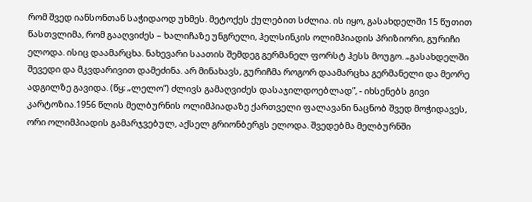რომ შვედ იანსონთან საჭიდაოდ უხმეს. მეტოქეს ქულებით სძლია. ის იყო, გასახდელში 15 წუთით წასთვლიმა, რომ გააღვიძეს – ხალიჩაზე უნგრელი, ჰელსინკის ოლიმპიადის პრიზიორი, გურიჩი ელოდა. ისიც დაამარცხა. ნახევარი საათის შემდეგ გერმანელ ფორსტ ჰესს მოუგო. „გასახდელში შევედი და მკვდარივით დამეძინა. არ მინახავს, გურიჩმა როგორ დაამარცხა გერმანელი და მეორე ადგილზე გავიდა. (წყ; „ლელო“) ძლივს გამაღვიძეს დასაჯილდოებლად”, - იხსენებს გივი კარტოზია.1956 წლის მელბურნის ოლიმპიადაზე ქართველი ფალავანი ნაცნობ შვედ მოჭიდავეს, ორი ოლიმპიადის გამარჯვებულ, აქსელ გრიონბერგს ელოდა. შვედებმა მელბურნში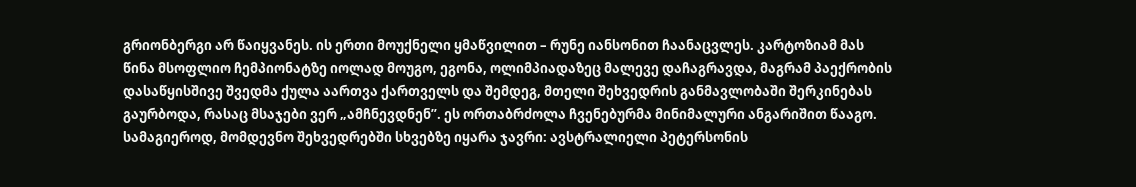გრიონბერგი არ წაიყვანეს. ის ერთი მოუქნელი ყმაწვილით – რუნე იანსონით ჩაანაცვლეს. კარტოზიამ მას წინა მსოფლიო ჩემპიონატზე იოლად მოუგო, ეგონა, ოლიმპიადაზეც მალევე დაჩაგრავდა, მაგრამ პაექრობის დასაწყისშივე შვედმა ქულა აართვა ქართველს და შემდეგ, მთელი შეხვედრის განმავლობაში შერკინებას გაურბოდა, რასაც მსაჯები ვერ „ამჩნევდნენ”. ეს ორთაბრძოლა ჩვენებურმა მინიმალური ანგარიშით წააგო. სამაგიეროდ, მომდევნო შეხვედრებში სხვებზე იყარა ჯავრი: ავსტრალიელი პეტერსონის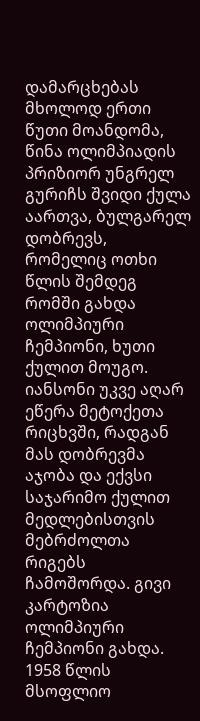დამარცხებას მხოლოდ ერთი წუთი მოანდომა, წინა ოლიმპიადის პრიზიორ უნგრელ გურიჩს შვიდი ქულა აართვა, ბულგარელ დობრევს, რომელიც ოთხი წლის შემდეგ რომში გახდა ოლიმპიური ჩემპიონი, ხუთი ქულით მოუგო. იანსონი უკვე აღარ ეწერა მეტოქეთა რიცხვში, რადგან მას დობრევმა აჯობა და ექვსი საჯარიმო ქულით მედლებისთვის მებრძოლთა რიგებს ჩამოშორდა. გივი კარტოზია ოლიმპიური ჩემპიონი გახდა.
1958 წლის მსოფლიო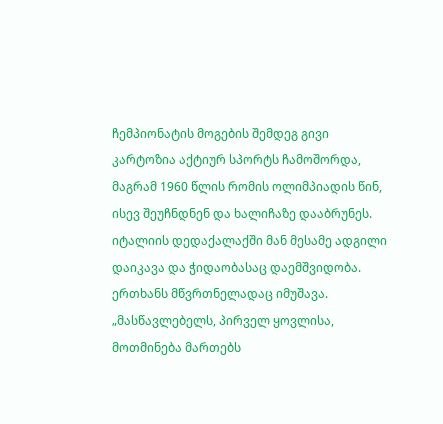ჩემპიონატის მოგების შემდეგ გივი კარტოზია აქტიურ სპორტს ჩამოშორდა, მაგრამ 1960 წლის რომის ოლიმპიადის წინ, ისევ შეუჩნდნენ და ხალიჩაზე დააბრუნეს. იტალიის დედაქალაქში მან მესამე ადგილი დაიკავა და ჭიდაობასაც დაემშვიდობა. ერთხანს მწვრთნელადაც იმუშავა. „მასწავლებელს, პირველ ყოვლისა, მოთმინება მართებს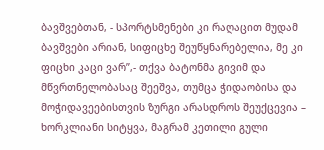ბავშვებთან, - სპორტსმენები კი რაღაცით მუდამ ბავშვები არიან, სიფიცხე შეუწყნარებელია, მე კი ფიცხი კაცი ვარ”,- თქვა ბატონმა გივიმ და მწვრთნელობასაც შეეშვა, თუმცა ჭიდაობისა და მოჭიდავეებისთვის ზურგი არასდროს შეუქცევია – ხორკლიანი სიტყვა, მაგრამ კეთილი გული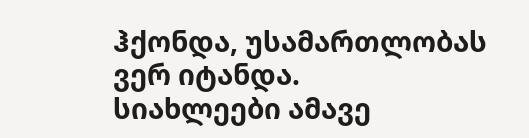ჰქონდა, უსამართლობას ვერ იტანდა.
სიახლეები ამავე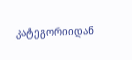კატეგორიიდან